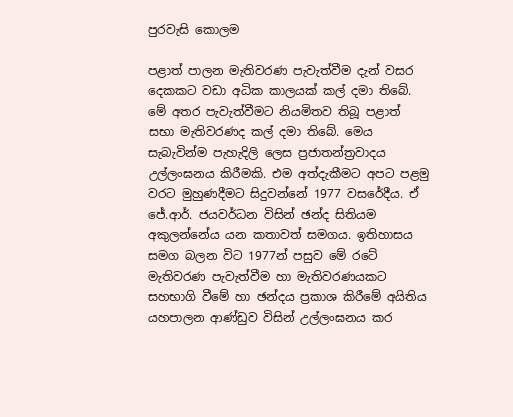පුරවැසි කොලම

පළාත් පාලන මැතිවරණ පැවැත්වීම දැන් වසර දෙකකට වඩා අධික කාලයක් කල් දමා තිබේ. මේ අතර පැවැත්වීමට නියමිතව තිබූ පළාත් සභා මැතිවරණද කල් දමා තිබේ. මෙය සැබැවින්ම පැහැදිලි ලෙස ප්‍රජාතන්ත්‍රවාදය
උල්ලංඝනය කිරීමකි. එම අත්දැකීමට අපට පළමු වරට මුහුණදීමට සිදුවන්නේ 1977 වසරේදීය. ඒ ජේ.ආර්. ජයවර්ධන විසින් ඡන්ද සිතියම අකුලන්නේය යන කතාවත් සමගය. ඉතිහාසය සමග බලන විට 1977න් පසුව මේ රටේ මැතිවරණ පැවැත්වීම හා මැතිවරණයකට සහභාගි වීමේ හා ඡන්දය ප්‍රකාශ කිරීමේ අයිතිය යහපාලන ආණ්ඩුව විසින් උල්ලංඝනය කර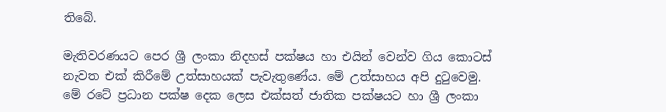තිබේ.

මැතිවරණයට පෙර ශ්‍රී ලංකා නිදහස් පක්ෂය හා එයින් වෙන්ව ගිය කොටස් නැවත එක් කිරීමේ උත්සාහයක් පැවැතුණේය. මේ උත්සාහය අපි දුටුවෙමු. මේ රටේ ප්‍රධාන පක්ෂ දෙක ලෙස එක්සත් ජාතික පක්ෂයට හා ශ්‍රී ලංකා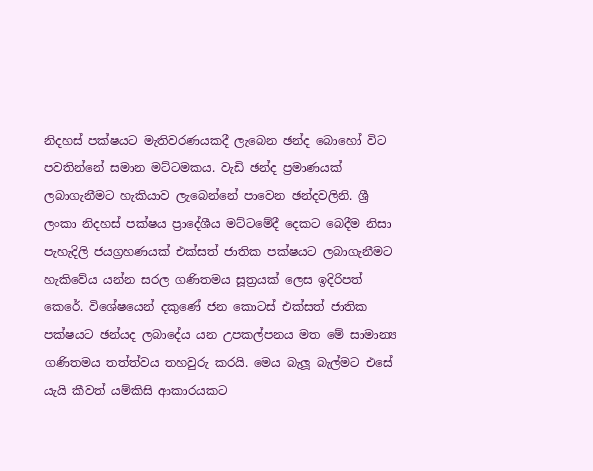නිදහස් පක්ෂයට මැතිවරණයකදී ලැබෙන ඡන්ද බොහෝ විට පවතින්නේ සමාන මට්ටමකය. වැඩි ඡන්ද ප්‍රමාණයක් ලබාගැනීමට හැකියාව ලැබෙන්නේ පාවෙන ඡන්දවලිනි. ශ්‍රී ලංකා නිදහස් පක්ෂය ප්‍රාදේශීය මට්ටමේදී දෙකට බෙදීම නිසා පැහැදිලි ජයග්‍රහණයක් එක්සත් ජාතික පක්ෂයට ලබාගැනීමට හැකිවේය යන්න සරල ගණිතමය සූත්‍රයක් ලෙස ඉදිරිපත් කෙරේ. විශේෂයෙන් දකුණේ ජන කොටස් එක්සත් ජාතික පක්ෂයට ඡන්යද ලබාදේය යන උපකල්පනය මත මේ සාමාන්‍ය ගණිතමය තත්ත්වය තහවුරු කරයි. මෙය බැලූ බැල්මට එසේ යැයි කීවත් යම්කිසි ආකාරයකට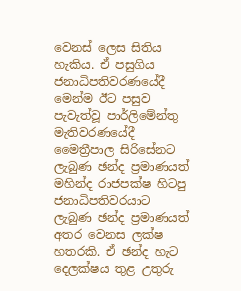වෙනස් ලෙස සිතිය හැකිය. ඒ පසුගිය ජනාධිපතිවරණයේදී මෙන්ම ඊට පසුව පැවැත්වූ පාර්ලිමේන්තු මැතිවරණයේදී මෛත්‍රීපාල සිරිසේනට ලැබුණ ඡන්ද ප්‍රමාණයත් මහින්ද රාජපක්ෂ හිටපු ජනාධිපතිවරයාට ලැබුණ ඡන්ද ප්‍රමාණයත් අතර වෙනස ලක්ෂ හතරකි. ඒ ඡන්ද හැට දෙලක්ෂය තුළ උතුරු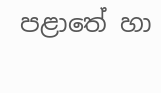පළාතේ හා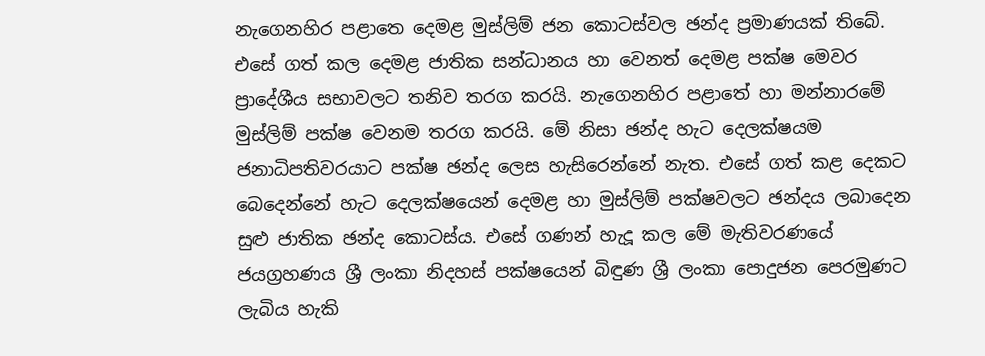නැගෙනහිර පළාතෙ දෙමළ මුස්ලිම් ජන කොටස්වල ඡන්ද ප්‍රමාණයක් තිබේ. එසේ ගත් කල දෙමළ ජාතික සන්ධානය හා වෙනත් දෙමළ පක්ෂ මෙවර ප්‍රාදේශීය සභාවලට තනිව තරග කරයි. නැගෙනහිර පළාතේ හා මන්නාරමේ මුස්ලිම් පක්ෂ වෙනම තරග කරයි. මේ නිසා ඡන්ද හැට දෙලක්ෂයම ජනාධිපතිවරයාට පක්ෂ ඡන්ද ලෙස හැසිරෙන්නේ නැත. එසේ ගත් කළ දෙකට බෙදෙන්නේ හැට දෙලක්ෂයෙන් දෙමළ හා මුස්ලිම් පක්ෂවලට ඡන්දය ලබාදෙන සුළු ජාතික ඡන්ද කොටස්ය. එසේ ගණන් හැදූ කල මේ මැතිවරණයේ ජයග්‍රහණය ශ්‍රී ලංකා නිදහස් පක්ෂයෙන් බිඳුණ ශ්‍රී ලංකා ‍පොදුජන පෙරමුණට ලැබිය හැකි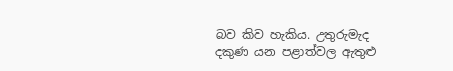බව කිව හැකිය. උතුරුමැද දකුණ යන පළාත්වල ඇතුළු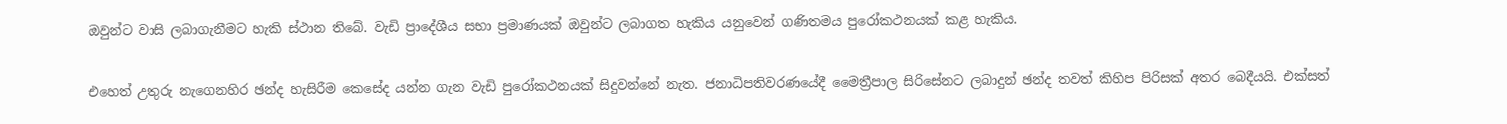ඔවුන්ට වාසි ලබාගැනීමට හැකි ස්ථාන තිබේ. වැඩි ප්‍රාදේශීය සභා ප්‍රමාණයක් ඔවුන්ට ලබාගත හැකිය යනුවෙන් ගණිතමය පුරෝකථනයක් කළ හැකිය.

එහෙත් උතුරු නැගෙනහිර ඡන්ද හැසිරීම කෙසේද යන්න ගැන වැඩි පුරෝකථනයක් සිදුවන්නේ නැත. ජනාධිපතිවරණයේදී මෛත්‍රීපාල සිරිසේනට ලබාදුන් ඡන්ද තවත් කිහිප පිරිසක් අතර බෙදීයයි. එක්සත්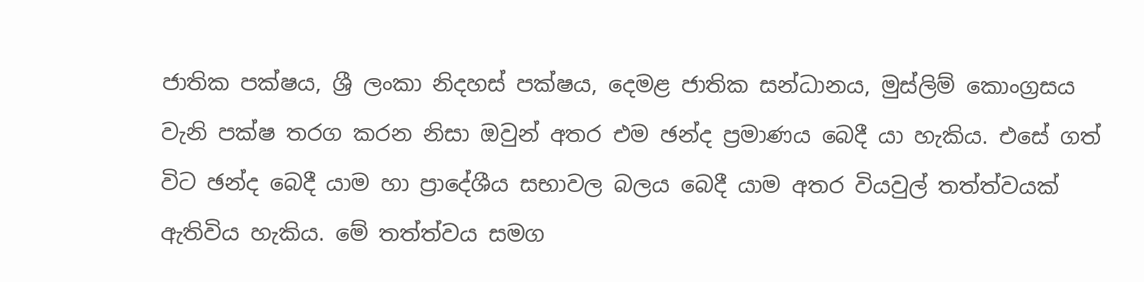ජාතික පක්ෂය, ශ්‍රී ලංකා නිදහස් පක්ෂය, දෙමළ ජාතික සන්ධානය, මුස්ලිම් කොංග්‍රසය වැනි පක්ෂ තරග කරන නිසා ඔවුන් අතර එම ඡන්ද ප්‍රමාණය බෙදී යා හැකිය. එසේ ගත් විට ඡන්ද බෙදී යාම හා ප්‍රාදේශීය සභාවල බලය බෙදී යාම අතර වියවුල් තත්ත්වයක් ඇතිවිය හැකිය. මේ තත්ත්වය සමග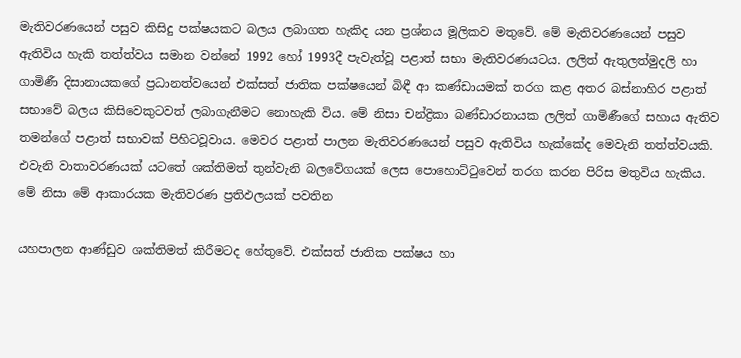මැතිවරණයෙන් පසුව කිසිදු පක්ෂයකට බලය ලබාගත හැකිද යන ප්‍රශ්නය මූලිකව මතුවේ. මේ මැතිවරණයෙන් පසුව ඇතිවිය හැකි තත්ත්වය සමාන වන්නේ 1992 හෝ 1993දී පැවැත්වූ පළාත් සභා මැතිවරණයටය. ලලිත් ඇතුලත්මුදලි හා ගාමිණී දිසානායකගේ ප්‍රධානත්වයෙන් එක්සත් ජාතික පක්ෂයෙන් බිඳී ආ කණ්ඩායමක් තරග කළ අතර බස්නාහිර පළාත් සභාවේ බලය කිසිවෙකුටවත් ලබාගැනීමට නොහැකි විය. මේ නිසා චන්ද්‍රිකා බණ්ඩාරනායක ලලිත් ගාමිණීගේ සහාය ඇතිව තමන්ගේ පළාත් සභාවක් පිහිටවූවාය. මෙවර පළාත් පාලන මැතිවරණයෙන් පසුව ඇතිවිය හැක්කේද මෙවැනි තත්ත්වයකි. එවැනි වාතාවරණයක් යටතේ ශක්තිමත් තුන්වැනි බලවේගයක් ලෙස ‍පොහොට්ටුවෙන් තරග කරන පිරිස මතුවිය හැකිය.
මේ නිසා මේ ආකාරයක මැතිවරණ ප්‍රතිඵලයක් පවතින

යහපාලන ආණ්ඩුව ශක්තිමත් කිරීමටද හේතුවේ. එක්සත් ජාතික පක්ෂය හා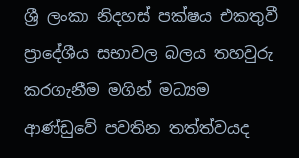ශ්‍රී ලංකා නිදහස් පක්ෂය එකතුවී ප්‍රාදේශීය සභාවල බලය තහවුරු කරගැනීම මගින් මධ්‍යම ආණ්ඩුවේ පවතින තත්ත්වයද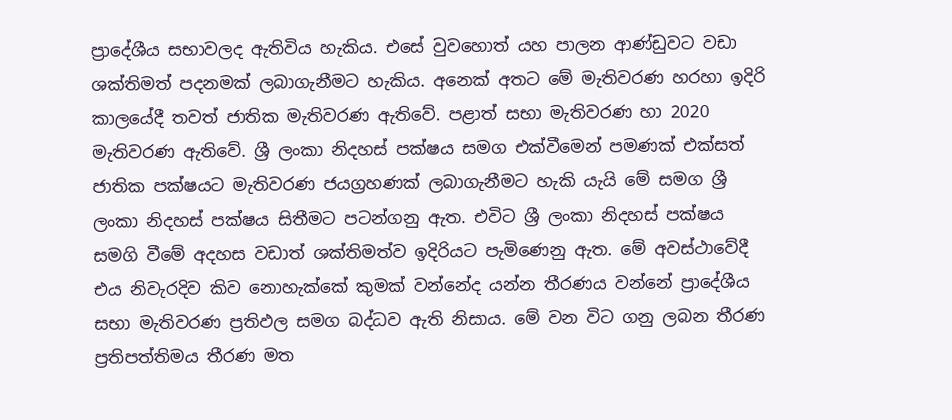ප්‍රාදේශීය සභාවලද ඇතිවිය හැකිය. එසේ වුවහොත් යහ පාලන ආණ්ඩුවට වඩා ශක්තිමත් පදනමක් ලබාගැනීමට හැකිය. අනෙක් අතට මේ මැතිවරණ හරහා ඉදිරි කාලයේදී තවත් ජාතික මැතිවරණ ඇතිවේ. පළාත් සභා මැතිවරණ හා 2020 මැතිවරණ ඇතිවේ. ශ්‍රී ලංකා නිදහස් පක්ෂය සමග එක්වීමෙන් පමණක් එක්සත් ජාතික පක්ෂයට මැතිවරණ ජයග්‍රහණක් ලබාගැනීමට හැකි යැයි මේ සමග ශ්‍රී ලංකා නිදහස් පක්ෂය සිතීමට පටන්ගනු ඇත. එවිට ශ්‍රී ලංකා නිදහස් පක්ෂය සමගි වීමේ අදහස වඩාත් ශක්තිමත්ව ඉදිරියට පැමිණෙනු ඇත. මේ අවස්ථාවේදී එය නිවැරදිව කිව නොහැක්කේ කුමක් වන්නේද යන්න තීරණය වන්නේ ප්‍රාදේශීය සභා මැතිවරණ ප්‍රතිඵල සමග බද්ධව ඇති නිසාය. මේ වන විට ගනු ලබන තීරණ ප්‍රතිපත්තිමය තීරණ මත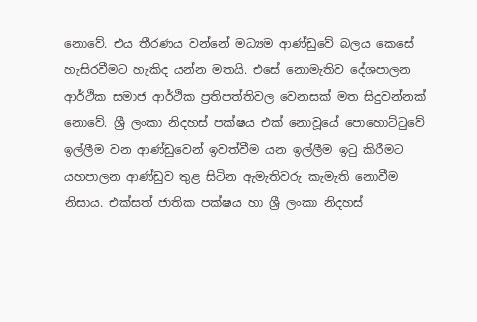නොවේ. එය තීරණය වන්නේ මධ්‍යම ආණ්ඩුවේ බලය කෙසේ හැසිරවීමට හැකිද යන්න මතයි. එසේ නොමැතිව දේශපාලන ආර්ථික සමාජ ආර්ථික ප්‍රතිපත්තිවල වෙනසක් මත සිදුවන්නක් නොවේ. ශ්‍රී ලංකා නිදහස් පක්ෂය එක් නොවූයේ ‍පොහොට්ටුවේ ඉල්ලීම වන ආණ්ඩුවෙන් ඉවත්වීම යන ඉල්ලීම ඉටු කිරීමට යහපාලන ආණ්ඩුව තුළ සිටින ඇමැතිවරු කැමැති නොවීම නිසාය. එක්සත් ජාතික පක්ෂය හා ශ්‍රී ලංකා නිදහස්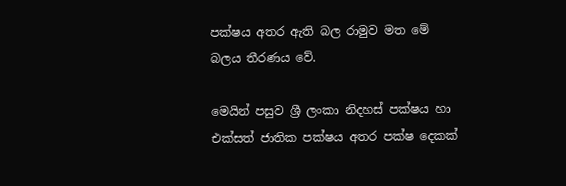පක්ෂය අතර ඇති බල රාමුව මත මේ බලය තීරණය වේ.

මෙයින් පසුව ශ්‍රී ලංකා නිදහස් පක්ෂය හා එක්සත් ජාතික පක්ෂය අතර පක්ෂ දෙකක්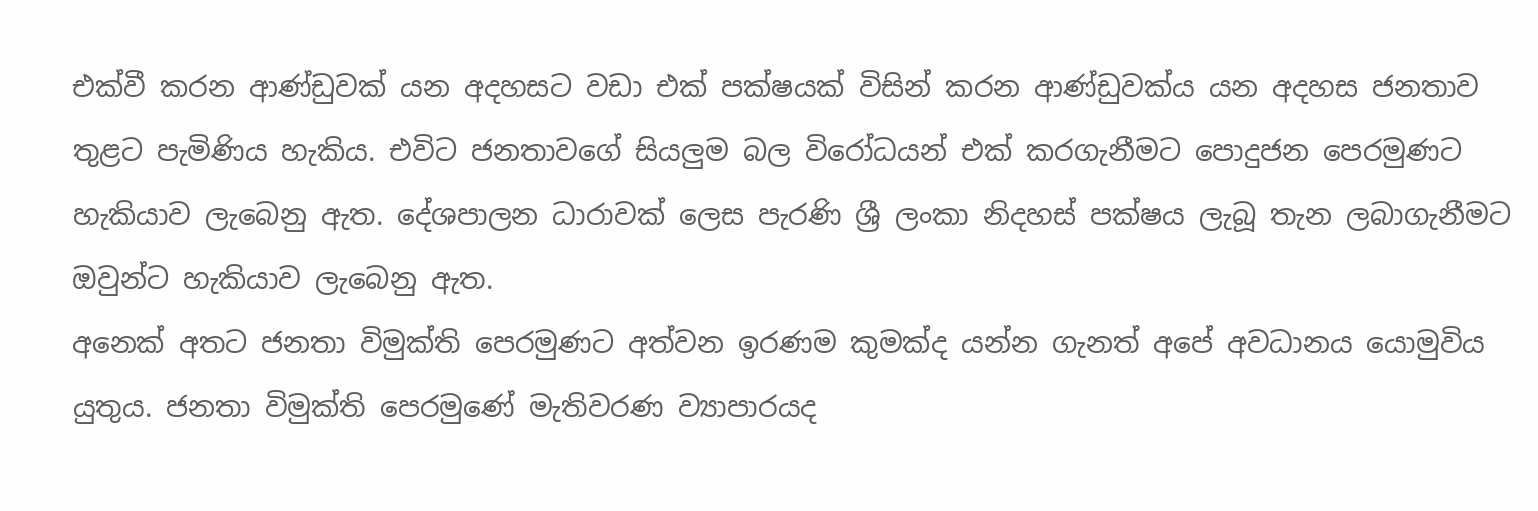එක්වී කරන ආණ්ඩුවක් යන අදහසට වඩා එක් පක්ෂයක් විසින් කරන ආණ්ඩුවක්ය යන අදහස ජනතාව තුළට පැමිණිය හැකිය. එවිට ජනතාවගේ සියලුම බල විරෝධයන් එක් කරගැනීමට ‍පොදුජන පෙරමුණට හැකියාව ලැබෙනු ඇත. දේශපාලන ධාරාවක් ලෙස පැරණි ශ්‍රී ලංකා නිදහස් පක්ෂය ලැබූ තැන ලබාගැනීමට ඔවුන්ට හැකියාව ලැබෙනු ඇත.
අනෙක් අතට ජනතා විමුක්ති පෙරමුණට අත්වන ඉරණම කුමක්ද යන්න ගැනත් අපේ අවධානය යොමුවිය යුතුය. ජනතා විමුක්ති පෙරමුණේ මැතිවරණ ව්‍යාපාරයද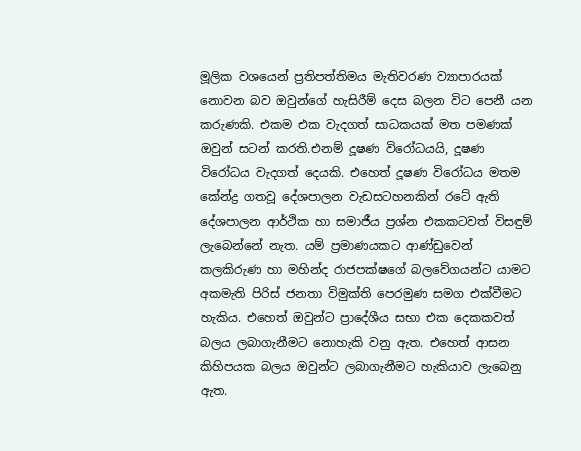මූලික වශයෙන් ප්‍රතිපත්තිමය මැතිවරණ ව්‍යාපාරයක් නොවන බව ඔවුන්ගේ හැසිරීම් දෙස බලන විට පෙනී යන කරුණකි. එකම එක වැදගත් සාධකයක් මත පමණක් ඔවුන් සටන් කරති.එනම් දූෂණ විරෝධයයි, දූෂණ විරෝධය වැදගත් දෙයකි. එහෙත් දූෂණ විරෝධය මතම කේන්ද්‍ර ගතවූ දේශපාලන වැඩසටහනකින් රටේ ඇති දේශපාලන ආර්ථික හා සමාජීය ප්‍රශ්න එකකටවත් විසඳුම් ලැබෙන්නේ නැත. යම් ප්‍රමාණයකට ආණ්ඩුවෙන් කලකිරුණ හා මහින්ද රාජපක්ෂගේ බලවේගයන්ට යාමට අකමැති පිරිස් ජනතා විමුක්ති පෙරමුණ සමග එක්වීමට හැකිය. එහෙත් ඔවුන්ට ප්‍රාදේශීය සභා එක දෙකකවත් බලය ලබාගැනීමට නොහැකි වනු ඇත. එහෙත් ආසන කිහිපයක බලය ඔවුන්ට ලබාගැනීමට හැකියාව ලැබෙනු ඇත.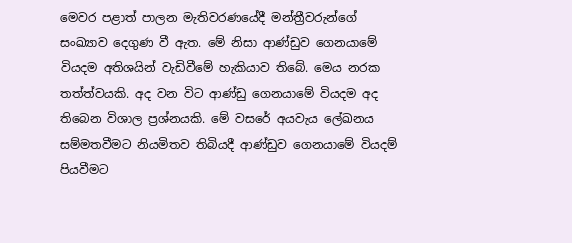මෙවර පළාත් පාලන මැතිවරණයේදී මන්ත්‍රීවරුන්ගේ සංඛ්‍යාව දෙගුණ වී ඇත. මේ නිසා ආණ්ඩුව ගෙනයාමේ වියදම අතිශයින් වැඩිවීමේ හැකියාව තිබේ. මෙය නරක තත්ත්වයකි. අද වන විට ආණ්ඩු ගෙනයාමේ වියදම අද තිබෙන විශාල ප්‍රශ්නයකි. මේ වසරේ අයවැය ‍ලේඛනය සම්මතවීමට නියමිතව තිබියදී ආණ්ඩුව ගෙනයාමේ වියදම් පියවීමට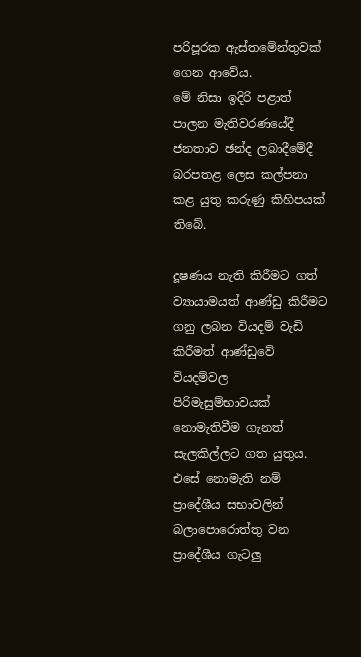පරිපූරක ඇස්තමේන්තුවක් ගෙන ආවේය.
මේ නිසා ඉදිරි පළාත් පාලන මැතිවරණයේදී ජනතාව ඡන්ද ලබාදීමේදී බරපතළ ලෙස කල්පනා කළ යුතු කරුණු කිහිපයක් තිබේ.

දූෂණය නැති කිරීමට ගත් ව්‍යායාමයත් ආණ්ඩු කිරීමට ගනු ලබන වියදම් වැඩි කිරීමත් ආණ්ඩුවේ වියදම්වල පිරිමැසුම්භාවයක් නොමැතිවීම ගැනත් සැලකිල්ලට ගත යුතුය. එසේ නොමැති නම් ප්‍රාදේශීය සභාවලින් බලා‍පොරොත්තු වන ප්‍රාදේශීය ගැටලු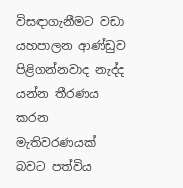විසඳාගැනීමට වඩා යහපාලන ආණ්ඩුව පිළිගන්නවාද නැද්ද යන්න තීරණය කරන මැතිවරණයක් බවට පත්විය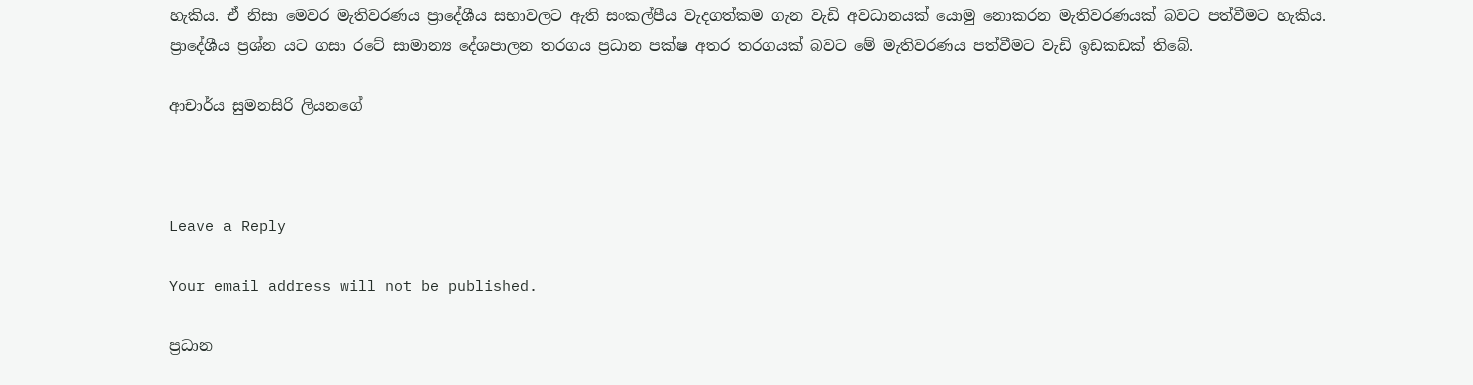හැකිය. ඒ නිසා මෙවර මැතිවරණය ප්‍රාදේශීය සභාවලට ඇති සංකල්පීය වැදගත්කම ගැන වැඩි අවධානයක් යොමු නොකරන මැතිවරණයක් බවට පත්වීමට හැකිය. ප්‍රාදේශීය ප්‍රශ්න යට ගසා රටේ සාමාන්‍ය දේශපාලන තරගය ප්‍රධාන පක්ෂ අතර තරගයක් බවට මේ මැතිවරණය පත්වීමට වැඩි ඉඩකඩක් තිබේ.

ආචාර්ය සුමනසිරි ලියනගේ



Leave a Reply

Your email address will not be published.

ප්‍රධාන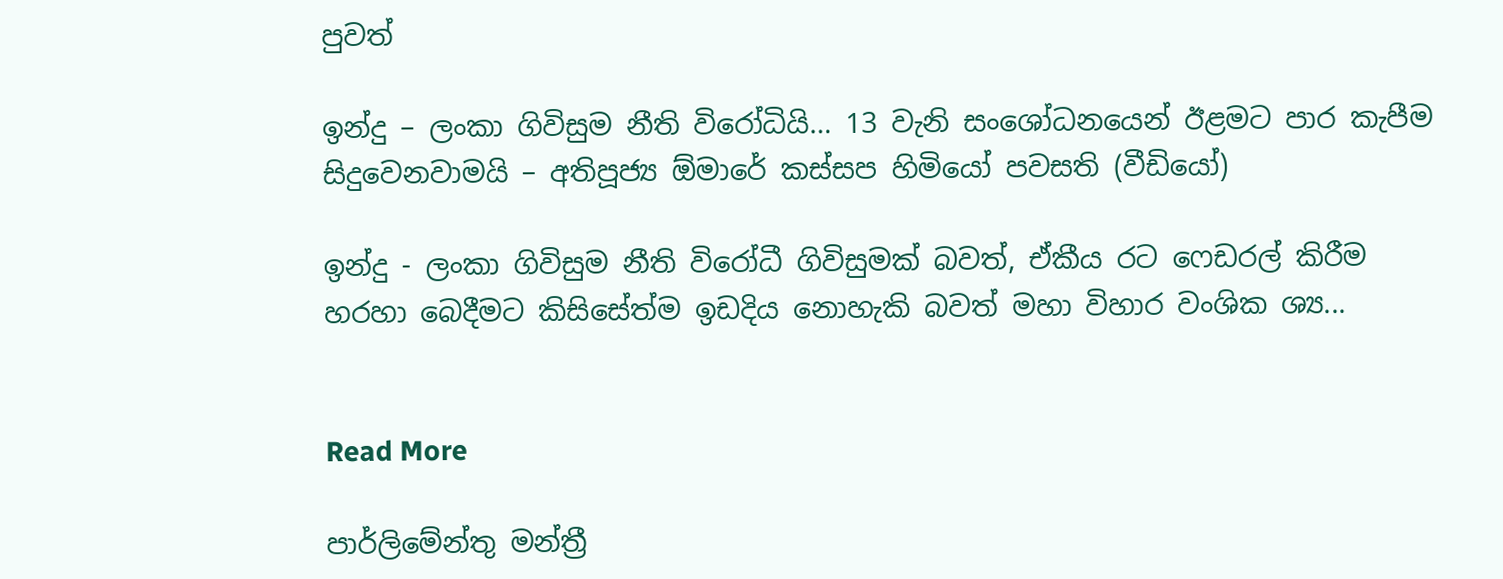පුවත්

ඉන්දු – ලංකා ගිවිසුම නීති විරෝධියි… 13 වැනි සංශෝධනයෙන් ඊළමට පාර කැපීම සිදුවෙනවාමයි – අතිපූජ්‍ය ඕමාරේ කස්සප හිමියෝ පවසති (වීඩියෝ)

ඉන්දු - ලංකා ගිවිසුම නීති විරෝධී ගිවිසුමක් බවත්, ඒකීය රට ෆෙඩරල් කිරීම හරහා බෙදීමට කිසිසේත්ම ඉඩදිය නොහැකි බවත් මහා විහාර වංශික ශ්‍ය...


Read More

පාර්ලිමේන්තු මන්ත්‍රී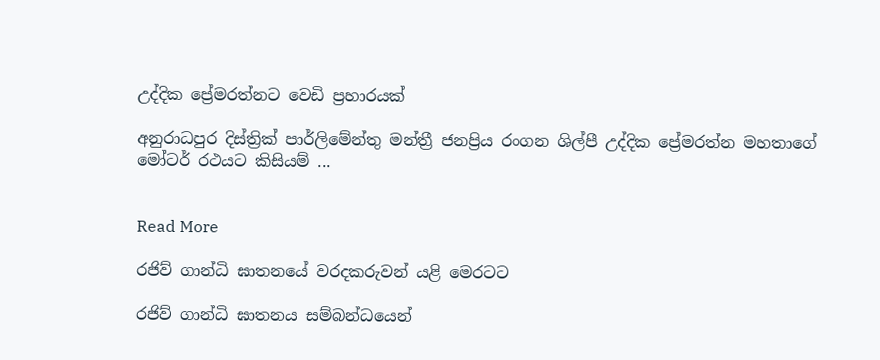උද්දික ප්‍රේමරත්නට වෙඩි ප්‍රහාරයක්

අනුරාධපුර දිස්ත්‍රික් පාර්ලිමේන්තු මන්ත්‍රී ජනප්‍රිය රංගන ශිල්පී උද්දික ප්‍රේමරත්න මහතාගේ මෝටර් රථයට කිසියම් ...


Read More

රජිව් ගාන්ධි ඝාතනයේ වරදකරුවන් යළි මෙරටට

රජිව් ගාන්ධි ඝාතනය සම්බන්ධයෙන්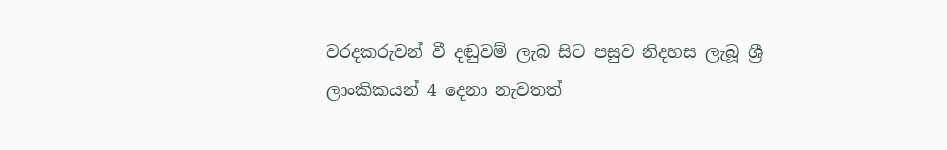වරදකරුවන් වී දඬුවම් ලැබ සිට පසුව නිදහස ලැබූ ශ්‍රී ලාංකිකයන් 4 දෙනා නැවතත්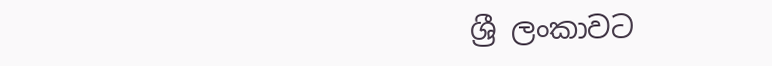ශ්‍රී ලංකාවට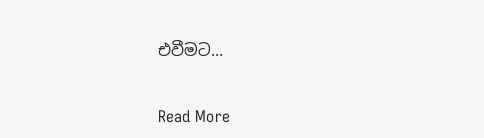එවීමට...


Read More